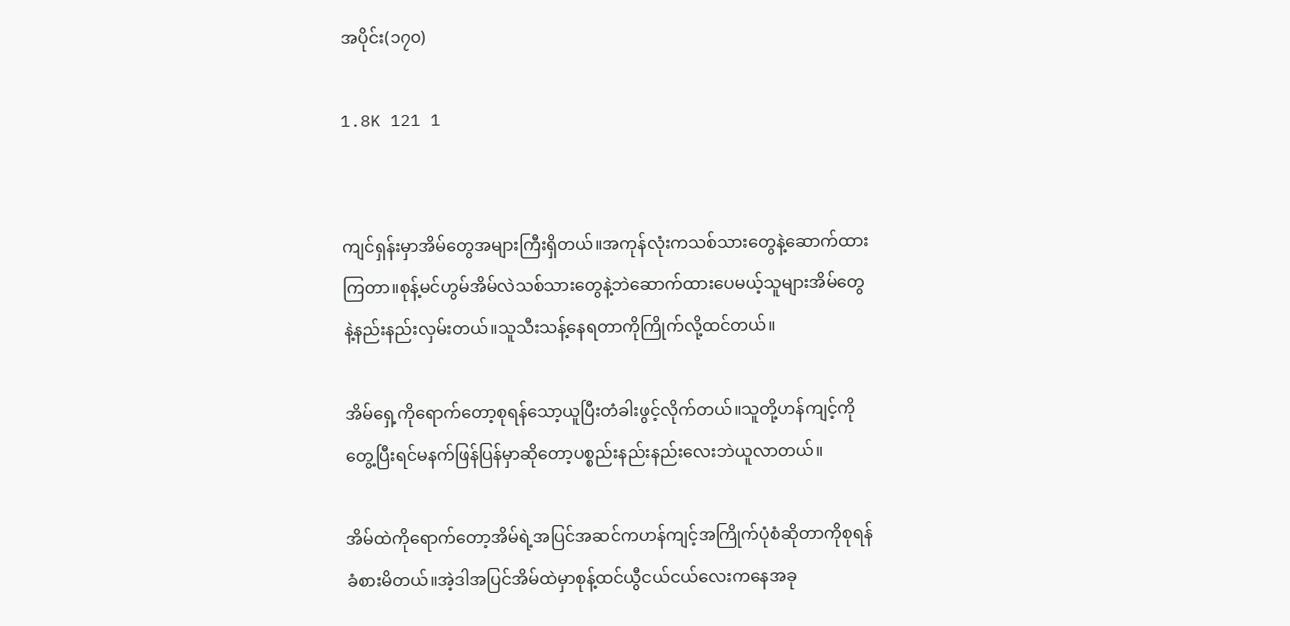အပိုင်း(၁၇၀)

1.8K 121 1


ကျင်ရှန်းမှာအိမ်တွေအများကြီးရှိတယ်။အကုန်လုံးကသစ်သားတွေနဲ့ဆောက်ထားကြတာ။စုန့်မင်ဟွမ်အိမ်လဲသစ်သားတွေနဲ့ဘဲဆောက်ထားပေမယ့်သူများအိမ်တွေနဲ့နည်းနည်းလှမ်းတယ်။သူသီးသန့်နေရတာကိုကြိုက်လို့ထင်တယ်။

အိမ်ရှေ့ကိုရောက်တော့စုရန်သော့ယူပြီးတံခါးဖွင့်လိုက်တယ်။သူတို့ဟန်ကျင့်ကိုတွေ့ပြီးရင်မနက်ဖြန်ပြန်မှာဆိုတော့ပစ္စည်းနည်းနည်းလေးဘဲယူလာတယ်။

အိမ်ထဲကိုရောက်တော့အိမ်ရဲ့အပြင်အဆင်ကဟန်ကျင့်အကြိုက်ပုံစံဆိုတာကိုစုရန်ခံစားမိတယ်။အဲ့ဒါအပြင်အိမ်ထဲမှာစုန့်ထင်ယွီငယ်ငယ်လေးကနေအခု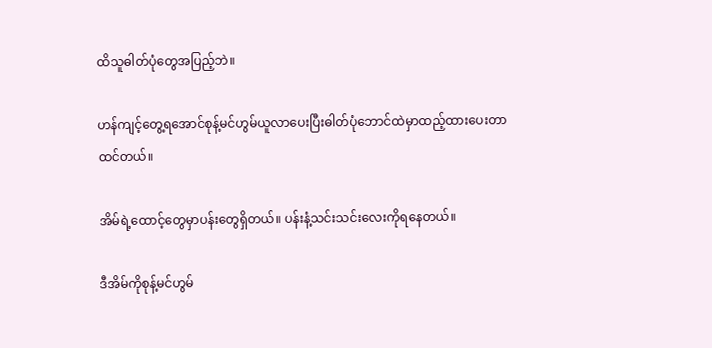ထိသူဓါတ်ပုံတွေအပြည့်ဘဲ။

ဟန်ကျင့်တွေ့ရအောင်စုန့်မင်ဟွမ်ယူလာပေးပြီးဓါတ်ပုံဘောင်ထဲမှာထည့်ထားပေးတာထင်တယ်။

အိမ်ရဲ့ထောင့်တွေမှာပန်းတွေရှိတယ်။ ပန်းနံ့သင်းသင်းလေးကိုရနေတယ်။

ဒီအိမ်ကိုစုန့်မင်ဟွမ်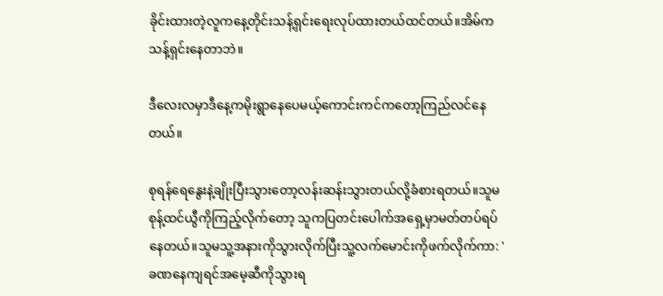ခိုင်းထားတဲ့လူကနေ့တိုင်းသန့်ရှင်းရေးလုပ်ထားတယ်ထင်တယ်။အိမ်ကသန့်ရှင်းနေတာဘဲ။

ဒီလေးလမှာဒီနေ့ကမိုးရွာနေပေမယ့်ကောင်းကင်ကတော့ကြည်လင်နေတယ်။

စုရန်ရေနွေးနဲ့ချိုးပြီးသွားတော့လန်းဆန်းသွားတယ်လို့ခံစားရတယ်။သူမစုန့်ထင်ယွီကိုကြည့်လိုက်တော့ သူကပြတင်းပေါက်အရှေ့မှာမတ်တပ်ရပ်နေတယ်။သူမသူ့အနားကိုသွားလိုက်ပြီးသူ့လက်မောင်းကိုဖက်လိုက်ကာ: 'ခဏနေကျရင်အမေ့ဆီကိုသွားရ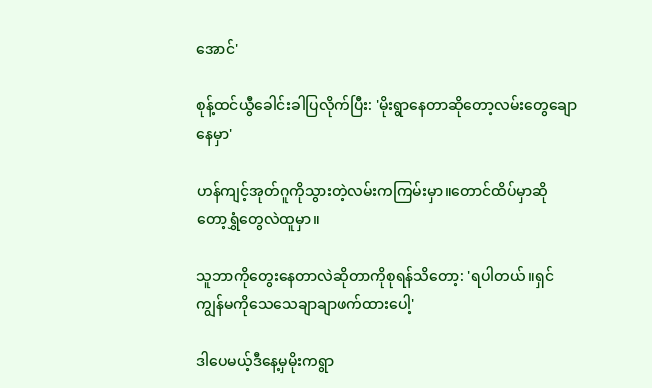အောင်'

စုန့်ထင်ယွီခေါင်းခါပြလိုက်ပြီး: 'မိုးရွာနေတာဆိုတော့လမ်းတွေချောနေမှာ'

ဟန်ကျင့်အုတ်ဂူကိုသွားတဲ့လမ်းကကြမ်းမှာ။တောင်ထိပ်မှာဆိုတော့ရွှံတွေလဲထူမှာ။

သူဘာကိုတွေးနေတာလဲဆိုတာကိုစုရန်သိတော့: 'ရပါတယ်။ရှင်ကျွန်မကိုသေသေချာချာဖက်ထားပေါ့'

ဒါပေမယ့်ဒီနေ့မှမိုးကရွာ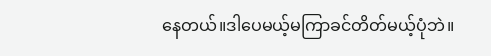နေတယ်။ဒါပေမယ့်မကြာခင်တိတ်မယ့်ပုံဘဲ။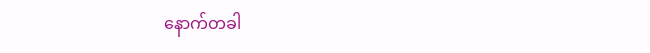နောက်တခါ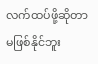လက်ထပ်ဖို့ဆိုတာမဖြစ်နိုင်ဘူး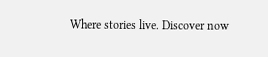Where stories live. Discover now